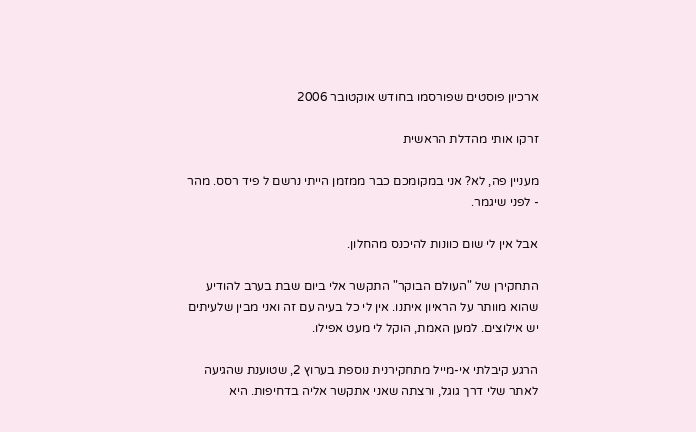ארכיון פוסטים שפורסמו בחודש אוקטובר 2006

זרקו אותי מהדלת הראשית

מעניין פה, לא? אני במקומכם כבר ממזמן הייתי נרשם ל פיד רסס. מהר - לפני שיגמר.

אבל אין לי שום כוונות להיכנס מהחלון.

התחקירן של "העולם הבוקר" התקשר אלי ביום שבת בערב להודיע שהוא מוותר על הראיון איתנו. אין לי כל בעיה עם זה ואני מבין שלעיתים יש אילוצים. למען האמת, הוקל לי מעט אפילו.

הרגע קיבלתי אי-מייל מתחקירנית נוספת בערוץ 2, שטוענת שהגיעה לאתר שלי דרך גוגל, ורצתה שאני אתקשר אליה בדחיפות. היא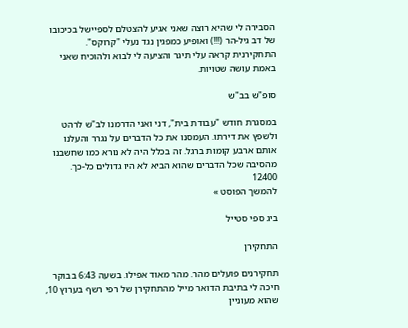הסבירה לי שהיא רוצה שאני אגיע להצטלם לספיישל בכיכובו של דב גיל-הר (!!!) ואופיע כמפגין נגד נעלי "קרוקס".
התחקירנית קראה עלי תיגר והציעה לי לבוא ולהוכיח שאני באמת עושה שטויות.

סופ"ש בב"ש

במסגרת חודש "עבודת בית", דני ואני הדרמנו לב"ש לרהט ולשפץ את דירתו. העמסנו את כל הדברים על נגרר והעלנו אותם ארבע קומות ברגל. זה בכלל היה לא נורא כמו שחשבנו מהסיבה שכל הדברים שהוא הביא לא היו גדולים כל-כך.
12400
להמשך הפוסט »

ביג ספי סטייל

התחקירן

תחקירנים פועלים מהר. מהר מאוד אפילו. בשעה 6:43 בבוקר חיכה לי בתיבת הדואר מייל מהתחקירן של רפי רשף בערוץ 10, שהוא מעוניין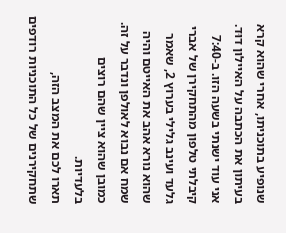שנופיע בתוכניתו, אחרי שהוא קרא בעיתון את הכתבה על האיילון דוּד. אני עוד ישנתי בשעה הזו. ב-7:40 קיבלתי טלפון מהתחקירן של אברי גלעד ועינב גלילי בערוץ 2, שאמר שהוא נורא אהב את האייטם והיה שמח אם נבוא לאולפן ונדבר על זה. כמובן שהוא ציין שהם רוצים בלעדיות.
תארו לכם את המצב הזה, שתחקירנים של כל התוכניות רודפים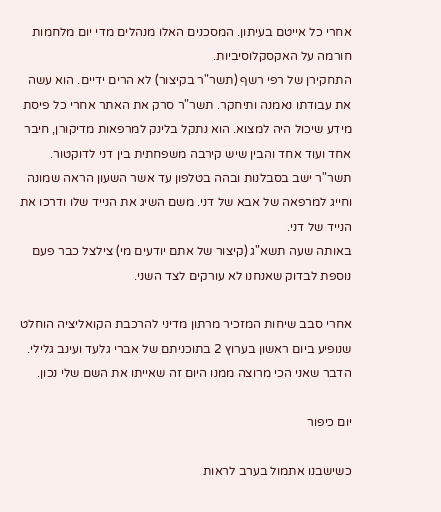אחרי כל אייטם בעיתון. המסכנים האלו מנהלים מדי יום מלחמות חורמה על האקסקלוסיביות.
התחקירן של רפי רשף (תשר"ר בקיצור) לא הרים ידיים. הוא עשה את עבודתו נאמנה ותיחקר. תשר"ר סרק את האתר אחרי כל פיסת מידע שיכול היה למצוא. הוא נתקל בלינק למרפאות מדיקורן, חיבר אחד ועוד אחד והבין שיש קירבה משפחתית בין דני לדוקטור. תשר"ר ישב בסבלנות ובהה בטלפון עד אשר השעון הראה שמונה וחייג למרפאה של אבא של דני. משם השיג את הנייד שלו ודרכו את הנייד של דני.
באותה שעה תשא"ג (קיצור של אתם יודעים מי) צילצל כבר פעם נוספת לבדוק שאנחנו לא עורקים לצד השני.

אחרי סבב שיחות המזכיר מרתון מדיני להרכבת הקואליציה הוחלט שנופיע ביום ראשון בערוץ 2 בתוכניתם של אברי גלעד ועינב גלילי. הדבר שאני הכי מרוצה ממנו היום זה שאייתו את השם שלי נכון.

יום כיפור

כשישבנו אתמול בערב לראות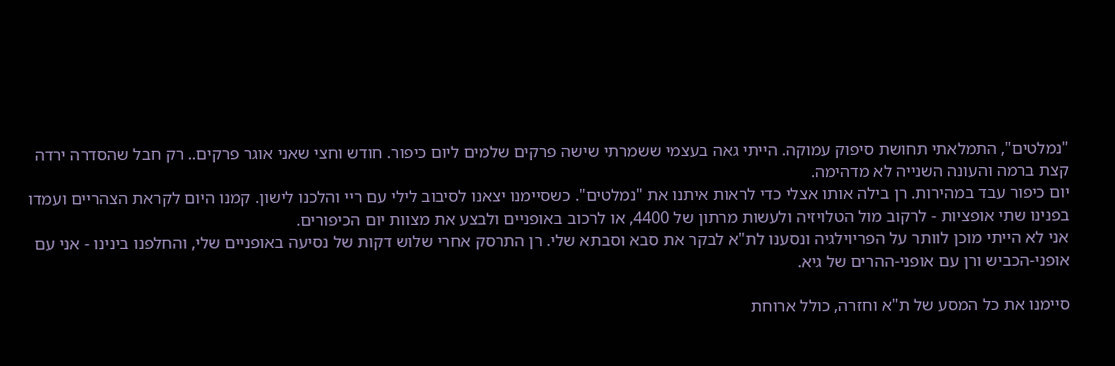"נמלטים", התמלאתי תחושת סיפוק עמוקה. הייתי גאה בעצמי ששמרתי שישה פרקים שלמים ליום כיפור. חודש וחצי שאני אוגר פרקים.. רק חבל שהסדרה ירדה קצת ברמה והעונה השנייה לא מדהימה.
יום כיפור עבד במהירות. רן בילה אותו אצלי כדי לראות איתנו את "נמלטים". כשסיימנו יצאנו לסיבוב לילי עם ריי והלכנו לישון. קמנו היום לקראת הצהריים ועמדו בפנינו שתי אופציות - לרקוב מול הטלויזיה ולעשות מרתון של 4400, או לרכוב באופניים ולבצע את מצוות יום הכיפורים.
אני לא הייתי מוכן לוותר על הפריוילגיה ונסענו לת"א לבקר את סבא וסבתא שלי. רן התרסק אחרי שלוש דקות של נסיעה באופניים שלי, והחלפנו בינינו - אני עם אופני-הכביש ורן עם אופני-ההרים של גיא.

סיימנו את כל המסע של ת"א וחזרה, כולל ארוחת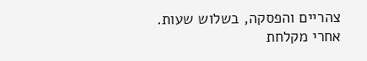צהריים והפסקה, בשלוש שעות.
אחרי מקלחת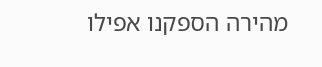מהירה הספקנו אפילו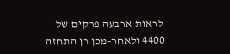לראות ארבעה פרקים של 4400 ולאחר-מכן רן התחזה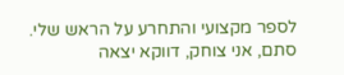לספר מקצועי והתחרע על הראש שלי. סתם, אני צוחק, דווקא יצאה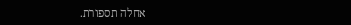אחלה תספורת.